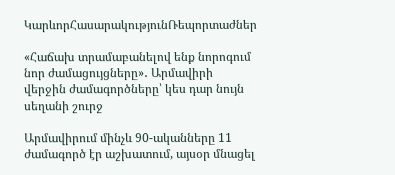ԿարևորՀասարակությունՌեպորտաժներ

«Հաճախ տրամաբանելով ենք նորոգում նոր ժամացույցները»․ Արմավիրի վերջին ժամագործները՝ կես դար նույն սեղանի շուրջ

Արմավիրում մինչև 90-ականները 11 ժամագործ էր աշխատում, այսօր մնացել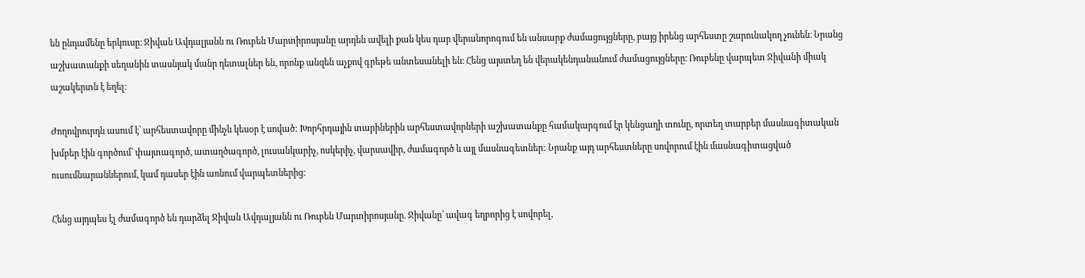են ընդամենը երկուսը։ Ջիվան Ավդալյանն ու Ռուբեն Մարտիրոսյանը արդեն ավելի քան կես դար վերանորոգում են անսարք ժամացույցները, բայց իրենց արհեստը շարունակող չունեն։ Նրանց աշխատանքի սեղանին տասնյակ մանր դետալներ են, որոնք անզեն աչքով գրեթե անտեսանելի են։ Հենց այստեղ են վերակենդանանում ժամացույցները։ Ռուբենը վարպետ Ջիվանի միակ աշակերտն է եղել։

Ժողովրուրդն ասում է՝ արհեստավորը մինչև կեսօր է սոված: Խորհրդային տարիներին արհեստավորների աշխատանքը համակարգում էր կենցաղի տունը, որտեղ տարբեր մասնագիտական խմբեր էին գործում՝ փայտագործ, ատաղծագործ, լուսանկարիչ, ոսկերիչ, վարսավիր, ժամագործ և այլ մասնագետներ: Նրանք այդ արհեստները սովորում էին մասնագիտացված ուսումնարաններում, կամ դասեր էին առնում վարպետներից:

Հենց այդպես էլ ժամագործ են դարձել Ջիվան Ավդալյանն ու Ռուբեն Մարտիրոսյանը. Ջիվանը՝ ավագ եղբորից է սովորել,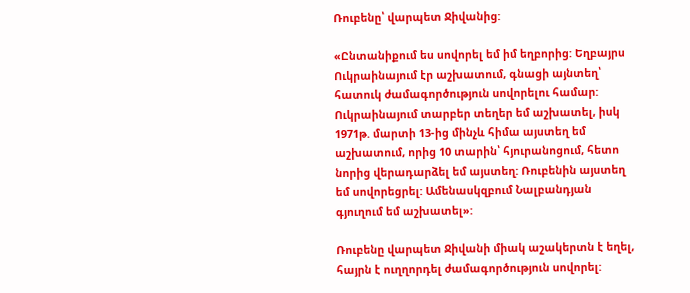Ռուբենը՝ վարպետ Ջիվանից:

«Ընտանիքում ես սովորել եմ իմ եղբորից: Եղբայրս Ուկրաինայում էր աշխատում, գնացի այնտեղ՝ հատուկ ժամագործություն սովորելու համար: Ուկրաինայում տարբեր տեղեր եմ աշխատել, իսկ 1971թ. մարտի 13-ից մինչև հիմա այստեղ եմ աշխատում, որից 10 տարին՝ հյուրանոցում, հետո նորից վերադարձել եմ այստեղ: Ռուբենին այստեղ եմ սովորեցրել: Ամենասկզբում Նալբանդյան գյուղում եմ աշխատել»:

Ռուբենը վարպետ Ջիվանի միակ աշակերտն է եղել, հայրն է ուղղորդել ժամագործություն սովորել: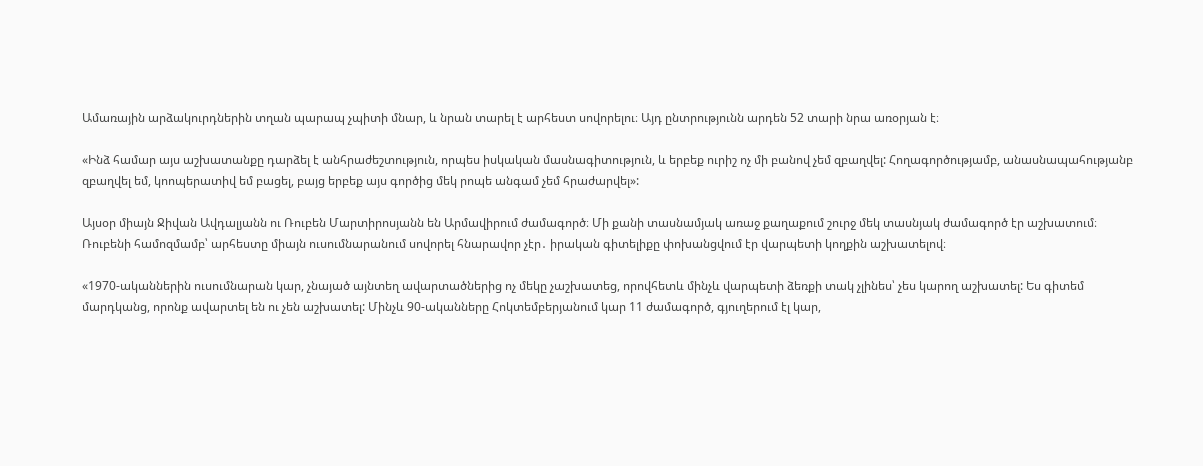Ամառային արձակուրդներին տղան պարապ չպիտի մնար, և նրան տարել է արհեստ սովորելու։ Այդ ընտրությունն արդեն 52 տարի նրա առօրյան է։

«Ինձ համար այս աշխատանքը դարձել է անհրաժեշտություն, որպես իսկական մասնագիտություն, և երբեք ուրիշ ոչ մի բանով չեմ զբաղվել: Հողագործությամբ, անասնապահությանբ զբաղվել եմ, կոոպերատիվ եմ բացել, բայց երբեք այս գործից մեկ րոպե անգամ չեմ հրաժարվել»:

Այսօր միայն Ջիվան Ավդալյանն ու Ռուբեն Մարտիրոսյանն են Արմավիրում ժամագործ։ Մի քանի տասնամյակ առաջ քաղաքում շուրջ մեկ տասնյակ ժամագործ էր աշխատում։ Ռուբենի համոզմամբ՝ արհեստը միայն ուսումնարանում սովորել հնարավոր չէր․ իրական գիտելիքը փոխանցվում էր վարպետի կողքին աշխատելով։

«1970-ականներին ուսումնարան կար, չնայած այնտեղ ավարտածներից ոչ մեկը չաշխատեց, որովհետև մինչև վարպետի ձեռքի տակ չլինես՝ չես կարող աշխատել: Ես գիտեմ մարդկանց, որոնք ավարտել են ու չեն աշխատել: Մինչև 90-ականները Հոկտեմբերյանում կար 11 ժամագործ, գյուղերում էլ կար,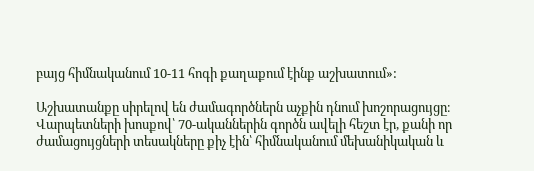բայց հիմնականում 10-11 հոգի քաղաքում էինք աշխատում»:

Աշխատանքը սիրելով են ժամագործներն աչքին դնում խոշորացույցը։ Վարպետների խոսքով՝ 70-ականներին գործն ավելի հեշտ էր, քանի որ ժամացույցների տեսակները քիչ էին՝ հիմնականում մեխանիկական և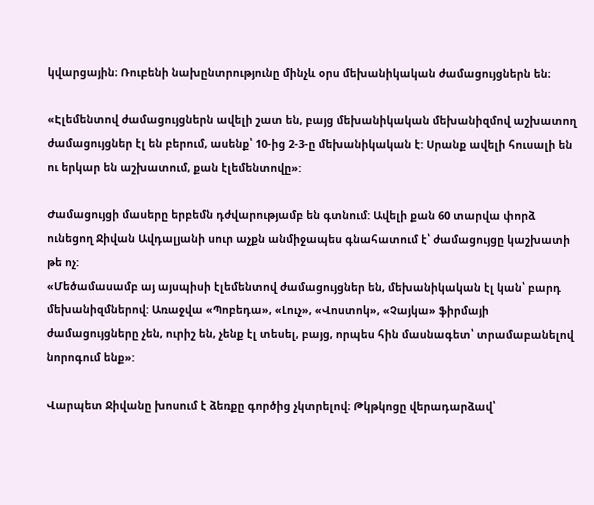կվարցային։ Ռուբենի նախընտրությունը մինչև օրս մեխանիկական ժամացույցներն են։

«Էլեմենտով ժամացույցներն ավելի շատ են, բայց մեխանիկական մեխանիզմով աշխատող ժամացույցներ էլ են բերում, ասենք՝ 10-ից 2-3-ը մեխանիկական է: Սրանք ավելի հուսալի են ու երկար են աշխատում, քան էլեմենտովը»:

Ժամացույցի մասերը երբեմն դժվարությամբ են գտնում: Ավելի քան 60 տարվա փորձ ունեցող Ջիվան Ավդալյանի սուր աչքն անմիջապես գնահատում է՝ ժամացույցը կաշխատի թե ոչ:
«Մեծամասամբ այ այսպիսի էլեմենտով ժամացույցներ են, մեխանիկական էլ կան՝ բարդ մեխանիզմներով: Առաջվա «Պոբեդա», «Լուչ», «Վոստոկ», «Չայկա» ֆիրմայի ժամացույցները չեն, ուրիշ են, չենք էլ տեսել, բայց, որպես հին մասնագետ՝ տրամաբանելով նորոգում ենք»:

Վարպետ Ջիվանը խոսում է ձեռքը գործից չկտրելով։ Թկթկոցը վերադարձավ՝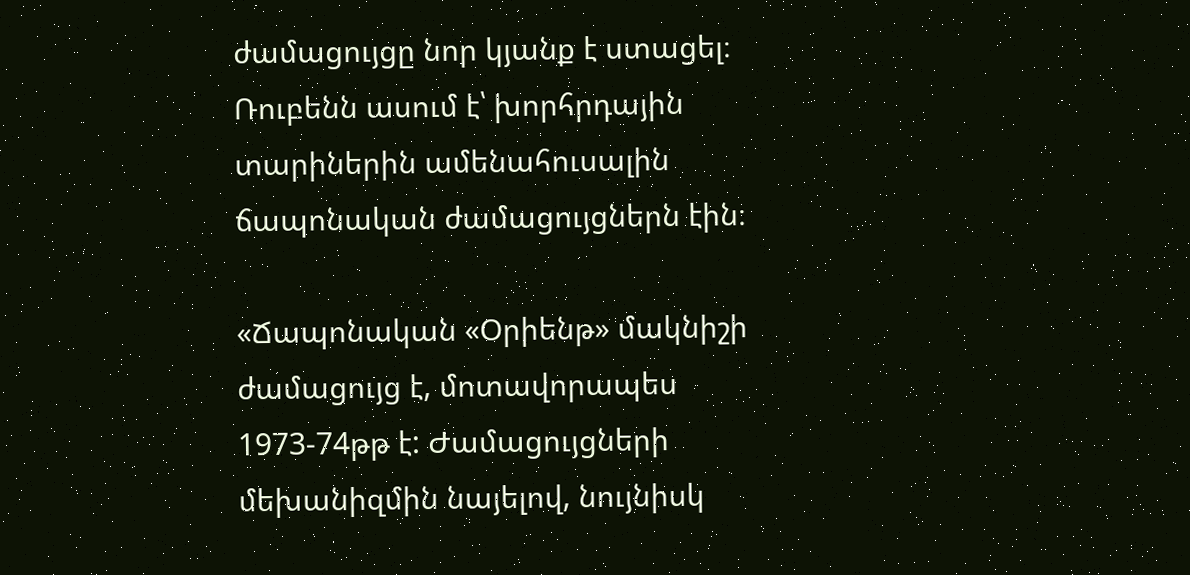ժամացույցը նոր կյանք է ստացել։ Ռուբենն ասում է՝ խորհրդային տարիներին ամենահուսալին ճապոնական ժամացույցներն էին։

«Ճապոնական «Օրիենթ» մակնիշի ժամացույց է, մոտավորապես 1973-74թթ է: Ժամացույցների մեխանիզմին նայելով, նույնիսկ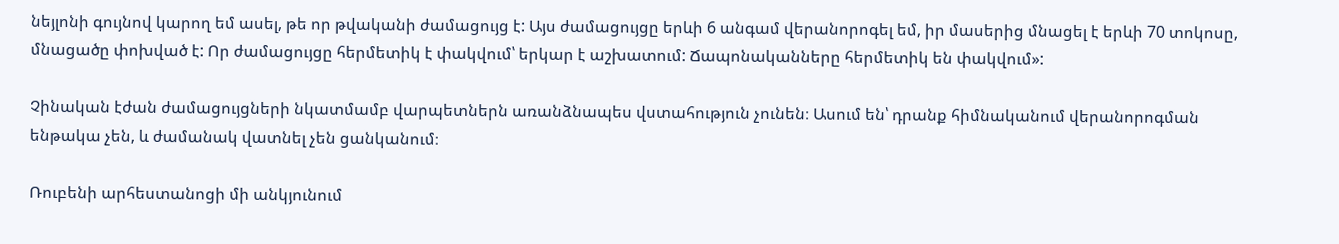նեյլոնի գույնով կարող եմ ասել, թե որ թվականի ժամացույց է: Այս ժամացույցը երևի 6 անգամ վերանորոգել եմ, իր մասերից մնացել է երևի 70 տոկոսը, մնացածը փոխված է: Որ ժամացույցը հերմետիկ է փակվում՝ երկար է աշխատում: Ճապոնականները հերմետիկ են փակվում»:

Չինական էժան ժամացույցների նկատմամբ վարպետներն առանձնապես վստահություն չունեն։ Ասում են՝ դրանք հիմնականում վերանորոգման ենթակա չեն, և ժամանակ վատնել չեն ցանկանում։

Ռուբենի արհեստանոցի մի անկյունում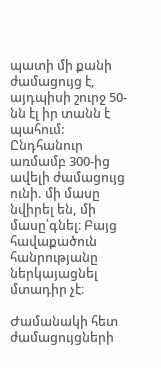պատի մի քանի ժամացույց է, այդպիսի շուրջ 50-նն էլ իր տանն է պահում: Ընդհանուր առմամբ 300-ից ավելի ժամացույց ունի. մի մասը նվիրել են, մի մասը՝գնել։ Բայց հավաքածուն հանրությանը ներկայացնել մտադիր չէ։

Ժամանակի հետ ժամացույցների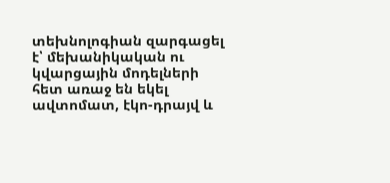տեխնոլոգիան զարգացել է՝ մեխանիկական ու կվարցային մոդելների հետ առաջ են եկել ավտոմատ, էկո-դրայվ և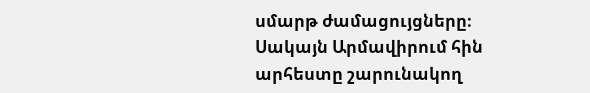սմարթ ժամացույցները։ Սակայն Արմավիրում հին արհեստը շարունակող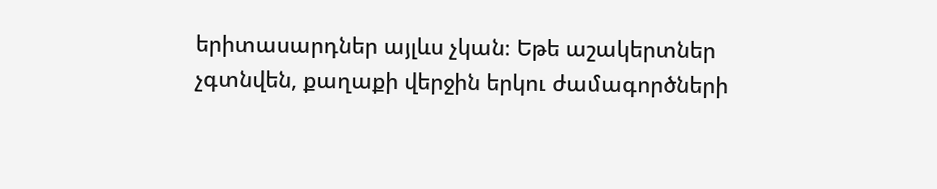երիտասարդներ այլևս չկան։ Եթե աշակերտներ չգտնվեն, քաղաքի վերջին երկու ժամագործների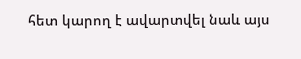հետ կարող է ավարտվել նաև այս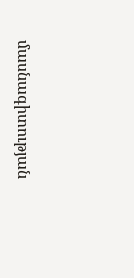մասնագիտության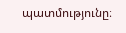պատմությունը։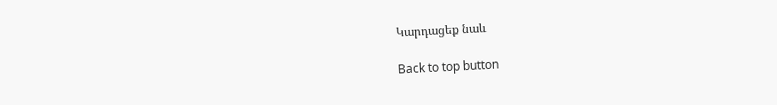Կարդացեք նաև

Back to top button